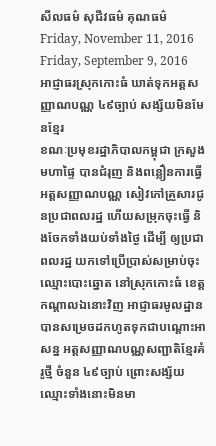សីលធម៌ សុជីវធម៌ គុណធម៌
Friday, November 11, 2016
Friday, September 9, 2016
អាជ្ញាធរស្រុកកោះធំ ឃាត់ទុកអត្តសញ្ញាណបណ្ណ ៤៩ច្បាប់ សង្ស័យមិនមែនខ្មែរ
ខណៈប្រមុខរដ្ឋាភិបាលកម្ពុជា ក្រសួងមហាផ្ទៃ បានជំរុញ និងពន្លឿនការធ្វើអត្តសញ្ញាណបណ្ណ សៀវភៅគ្រួសារជូនប្រជាពលរដ្ឋ ហើយសម្រុកចុះធ្វើ និងចែកទាំងយប់ទាំងថ្ងៃ ដើម្បី ឲ្យប្រជាពលរដ្ឋ យកទៅប្រើប្រាស់សម្រាប់ចុះឈ្មោះបោះឆ្នោត នៅស្រុកកោះធំ ខេត្តកណ្តាលឯនោះវិញ អាជ្ញាធរមូលដ្ឋាន បានសម្រេចដកហូតទុកជាបណ្តោះអាសន្ន អត្តសញ្ញាណបណ្ណសញ្ជាតិខ្មែរគំរូថ្មី ចំនួន ៤៩ច្បាប់ ព្រោះសង្ស័យឈ្មោះទាំងនោះមិនមា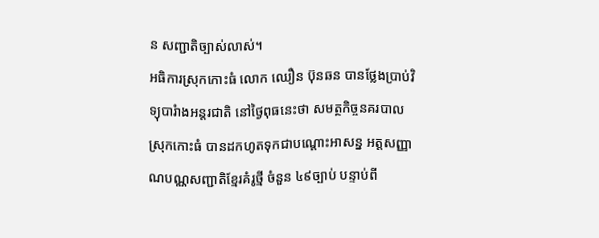ន សញ្ជាតិច្បាស់លាស់។
អធិការស្រុកកោះធំ លោក ឈឿន ប៊ុនឆន បានថ្លែងប្រាប់វិទ្យុបារំាងអន្តរជាតិ នៅថ្ងៃពុធនេះថា សមត្ថកិច្ចនគរបាលស្រុកកោះធំ បានដកហូតទុកជាបណ្តោះអាសន្ន អត្តសញ្ញាណបណ្ណសញ្ជាតិខ្មែរគំរូថ្មី ចំនួន ៤៩ច្បាប់ បន្ទាប់ពី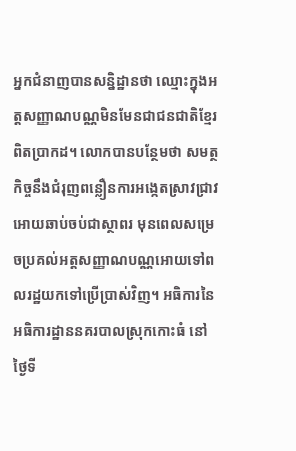អ្នកជំនាញបានសន្និដ្ឋានថា ឈ្មោះក្នុងអត្តសញ្ញាណបណ្ណមិនមែនជាជនជាតិខ្មែរពិតប្រាកដ។ លោកបានបន្ថែមថា សមត្ថកិច្ចនឹងជំរុញពន្លឿនការអង្កេតស្រាវជ្រាវអោយឆាប់ចប់ជាស្ថាពរ មុនពេលសម្រេចប្រគល់អត្តសញ្ញាណបណ្ណអោយទៅពលរដ្ឋយកទៅប្រើប្រាស់វិញ។ អធិការនៃអធិការដ្ឋាននគរបាលស្រុកកោះធំ នៅថ្ងៃទី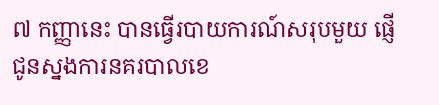៧ កញ្ញានេះ បានធ្វើរបាយការណ៍សរុបមួយ ផ្ញើជូនស្នងការនគរបាលខេ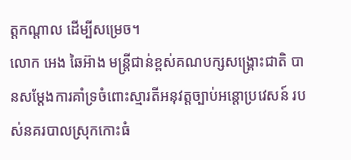ត្តកណ្តាល ដើម្បីសម្រេច។
លោក អេង ឆៃអ៊ាង មន្រ្តីជាន់ខ្ពស់គណបក្សសង្រ្គោះជាតិ បានសម្តែងការគាំទ្រចំពោះស្មារតីអនុវត្តច្បាប់អន្តោប្រវេសន៍ របស់នគរបាលស្រុកកោះធំ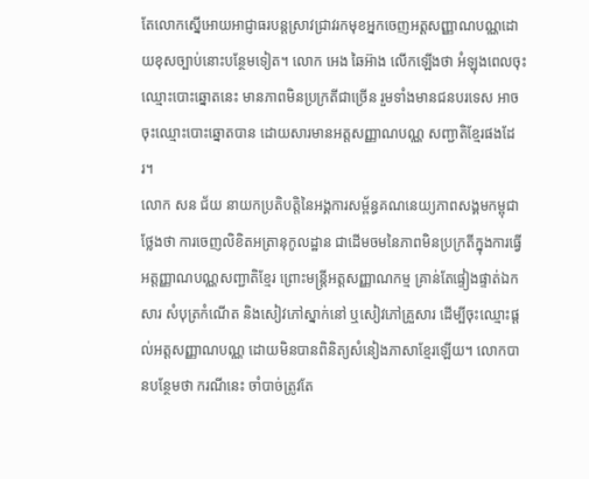តែលោកស្នើអោយអាជ្ញាធរបន្តស្រាវជ្រាវរកមុខអ្នកចេញអត្តសញ្ញាណបណ្ណដោយខុសច្បាប់នោះបន្ថែមទៀត។ លោក អេង ឆៃអ៊ាង លើកឡើងថា អំឡុងពេលចុះឈ្មោះបោះឆ្នោតនេះ មានភាពមិនប្រក្រតីជាច្រើន រួមទាំងមានជនបរទេស អាចចុះឈ្មោះបោះឆ្នោតបាន ដោយសារមានអត្តសញ្ញាណបណ្ណ សញ្ជាតិខ្មែរផងដែរ។
លោក សន ជ័យ នាយកប្រតិបត្តិនៃអង្គការសម្ព័ន្ធគណនេយ្យភាពសង្គមកម្ពុជាថ្លែងថា ការចេញលិខិតអត្រានុកូលដ្ឋាន ជាដើមចមនៃភាពមិនប្រក្រតីក្នុងការធ្វើអត្តញ្ញាណបណ្ណសញ្ជាតិខ្មែរ ព្រោះមន្រ្តីអត្តសញ្ញាណកម្ម គ្រាន់តែផ្ទៀងផ្ទាត់ឯកសារ សំបុត្រកំណើត និងសៀវភៅស្នាក់នៅ ឬសៀវភៅគ្រួសារ ដើម្បីចុះឈ្មោះផ្តល់អត្តសញ្ញាណបណ្ណ ដោយមិនបានពិនិត្យសំនៀងភាសាខ្មែរឡើយ។ លោកបានបន្ថែមថា ករណីនេះ ចាំបាច់ត្រូវតែ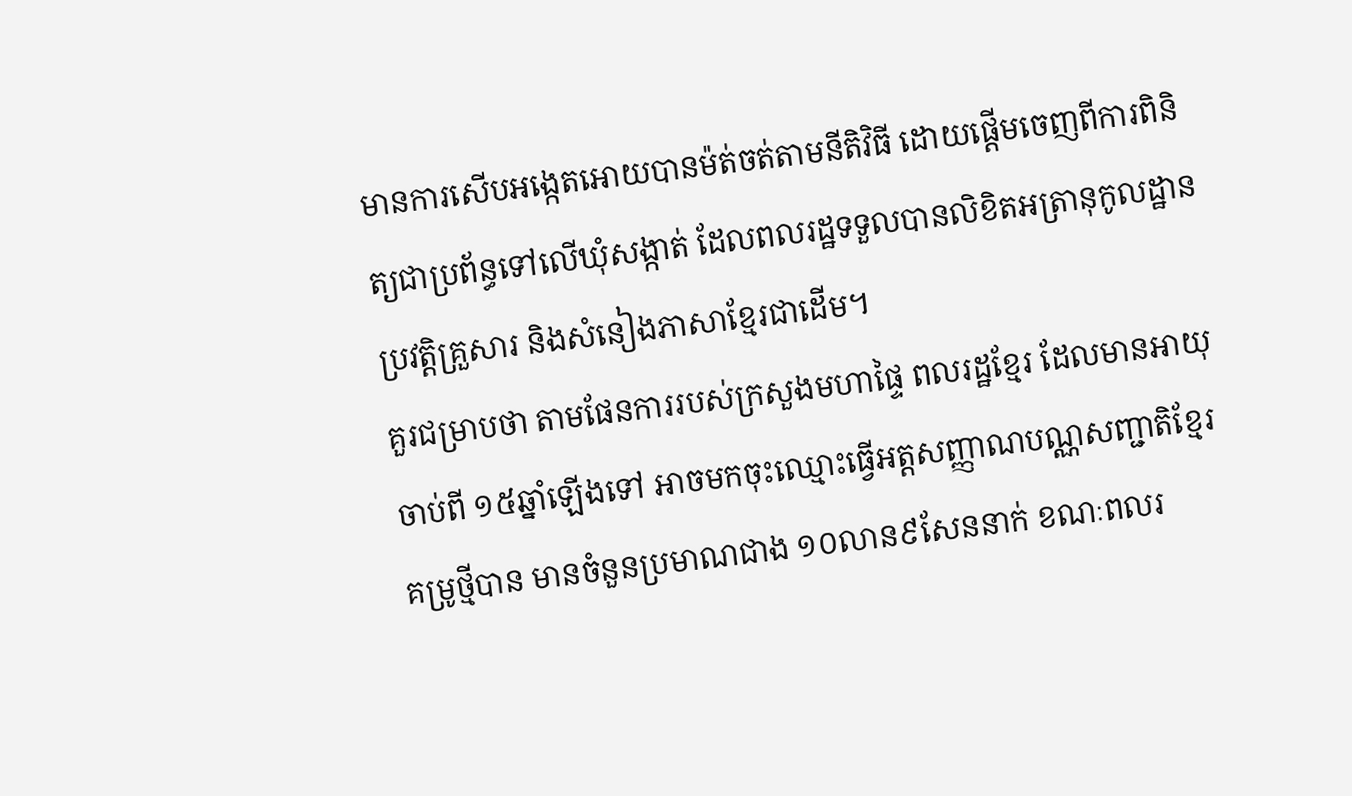មានការសើបអង្កេតអោយបានម៉ត់ចត់តាមនីតិវិធី ដោយផ្តើមចេញពីការពិនិត្យជាប្រព័ន្ធទៅលើឃុំសង្កាត់ ដែលពលរដ្ឋទទួលបានលិខិតអត្រានុកូលដ្ឋាន ប្រវត្តិគ្រួសារ និងសំនៀងភាសាខ្មែរជាដើម។
គួរជម្រាបថា តាមផែនការរបស់ក្រសួងមហាផ្ទៃ ពលរដ្ឋខ្មែរ ដែលមានអាយុចាប់ពី ១៥ឆ្នាំឡើងទៅ អាចមកចុះឈ្មោះធ្វើអត្តសញ្ញាណបណ្ណសញ្ជាតិខ្មែរគម្រូថ្មីបាន មានចំនួនប្រមាណជាង ១០លាន៩សែននាក់ ខណៈពលរ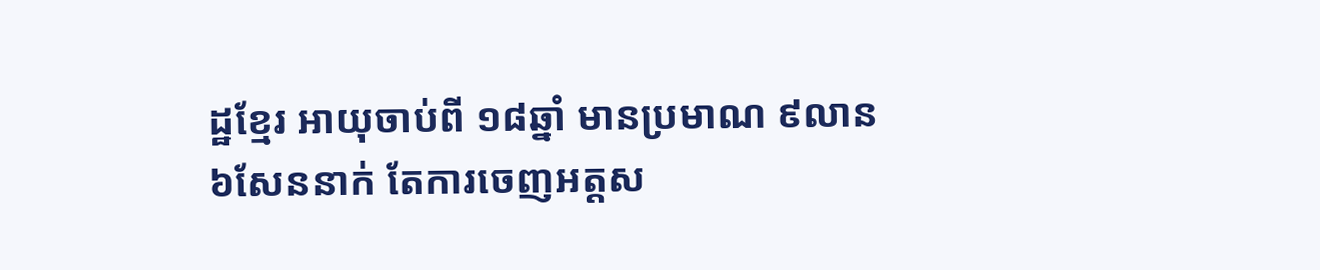ដ្ឋខ្មែរ អាយុចាប់ពី ១៨ឆ្នាំ មានប្រមាណ ៩លាន៦សែននាក់ តែការចេញអត្តស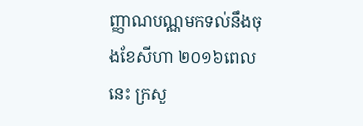ញ្ញាណបណ្ណមកទល់នឹងចុងខែសីហា ២០១៦ពេលនេះ ក្រសួ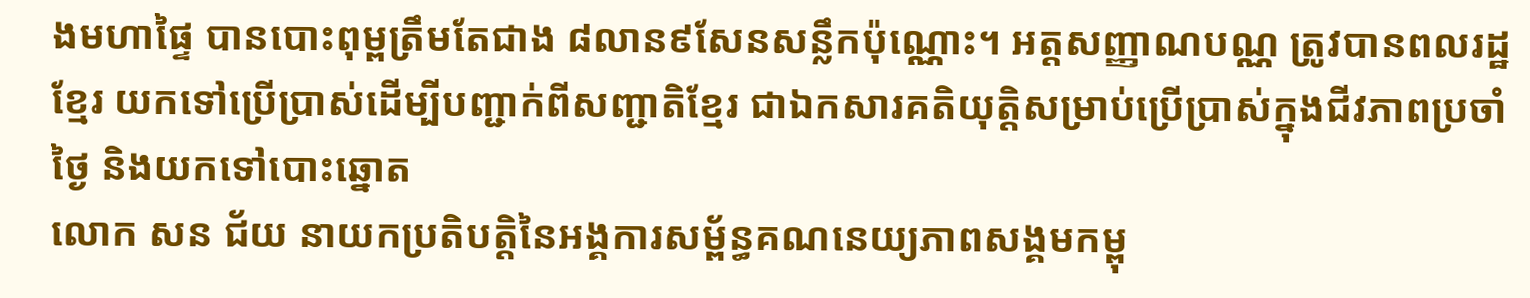ងមហាផ្ទៃ បានបោះពុម្ពត្រឹមតែជាង ៨លាន៩សែនសន្លឹកប៉ុណ្ណោះ។ អត្តសញ្ញាណបណ្ណ ត្រូវបានពលរដ្ឋខ្មែរ យកទៅប្រើប្រាស់ដើម្បីបញ្ជាក់ពីសញ្ជាតិខ្មែរ ជាឯកសារគតិយុត្តិសម្រាប់ប្រើប្រាស់ក្នុងជីវភាពប្រចាំថ្ងៃ និងយកទៅបោះឆ្នោត
លោក សន ជ័យ នាយកប្រតិបត្តិនៃអង្គការសម្ព័ន្ធគណនេយ្យភាពសង្គមកម្ពុ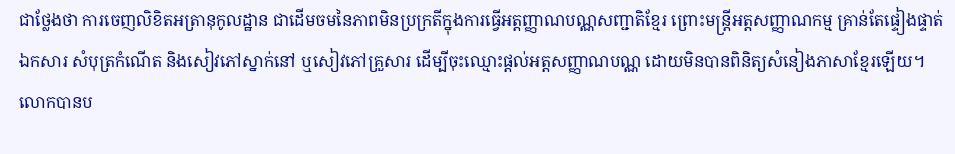ជាថ្លែងថា ការចេញលិខិតអត្រានុកូលដ្ឋាន ជាដើមចមនៃភាពមិនប្រក្រតីក្នុងការធ្វើអត្តញ្ញាណបណ្ណសញ្ជាតិខ្មែរ ព្រោះមន្រ្តីអត្តសញ្ញាណកម្ម គ្រាន់តែផ្ទៀងផ្ទាត់ឯកសារ សំបុត្រកំណើត និងសៀវភៅស្នាក់នៅ ឬសៀវភៅគ្រួសារ ដើម្បីចុះឈ្មោះផ្តល់អត្តសញ្ញាណបណ្ណ ដោយមិនបានពិនិត្យសំនៀងភាសាខ្មែរឡើយ។ លោកបានប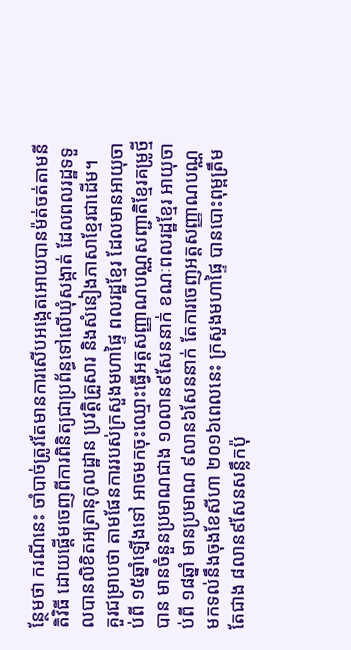ន្ថែមថា ករណីនេះ ចាំបាច់ត្រូវតែមានការសើបអង្កេតអោយបានម៉ត់ចត់តាមនីតិវិធី ដោយផ្តើមចេញពីការពិនិត្យជាប្រព័ន្ធទៅលើឃុំសង្កាត់ ដែលពលរដ្ឋទទួលបានលិខិតអត្រានុកូលដ្ឋាន ប្រវត្តិគ្រួសារ និងសំនៀងភាសាខ្មែរជាដើម។
គួរជម្រាបថា តាមផែនការរបស់ក្រសួងមហាផ្ទៃ ពលរដ្ឋខ្មែរ ដែលមានអាយុចាប់ពី ១៥ឆ្នាំឡើងទៅ អាចមកចុះឈ្មោះធ្វើអត្តសញ្ញាណបណ្ណសញ្ជាតិខ្មែរគម្រូថ្មីបាន មានចំនួនប្រមាណជាង ១០លាន៩សែននាក់ ខណៈពលរដ្ឋខ្មែរ អាយុចាប់ពី ១៨ឆ្នាំ មានប្រមាណ ៩លាន៦សែននាក់ តែការចេញអត្តសញ្ញាណបណ្ណមកទល់នឹងចុងខែសីហា ២០១៦ពេលនេះ ក្រសួងមហាផ្ទៃ បានបោះពុម្ពត្រឹមតែជាង ៨លាន៩សែនសន្លឹកប៉ុ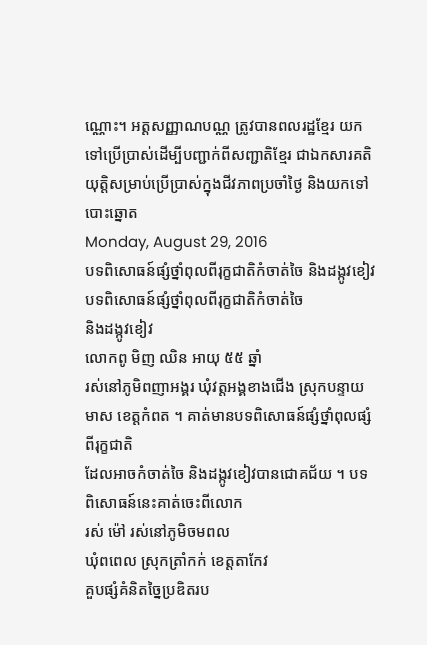ណ្ណោះ។ អត្តសញ្ញាណបណ្ណ ត្រូវបានពលរដ្ឋខ្មែរ យកទៅប្រើប្រាស់ដើម្បីបញ្ជាក់ពីសញ្ជាតិខ្មែរ ជាឯកសារគតិយុត្តិសម្រាប់ប្រើប្រាស់ក្នុងជីវភាពប្រចាំថ្ងៃ និងយកទៅបោះឆ្នោត
Monday, August 29, 2016
បទពិសោធន៍ផ្សំថ្នាំពុលពីរុក្ខជាតិកំចាត់ចៃ និងដង្កូវខៀវ
បទពិសោធន៍ផ្សំថ្នាំពុលពីរុក្ខជាតិកំចាត់ចៃ
និងដង្កូវខៀវ
លោកពូ មិញ ឈិន អាយុ ៥៥ ឆ្នាំ
រស់នៅភូមិពញាអង្គរ ឃុំវត្តអង្គខាងជើង ស្រុកបន្ទាយមាស ខេត្តកំពត ។ គាត់មានបទពិសោធន៍ផ្សំថ្នាំពុលផ្សំពីរុក្ខជាតិ
ដែលអាចកំចាត់ចៃ និងដង្កូវខៀវបានជោគជ័យ ។ បទពិសោធន៍នេះគាត់ចេះពីលោក
រស់ ម៉ៅ រស់នៅភូមិចមពល
ឃុំពពេល ស្រុកត្រាំកក់ ខេត្តតាកែវ
គួបផ្សំគំនិតច្នៃប្រឌិតរប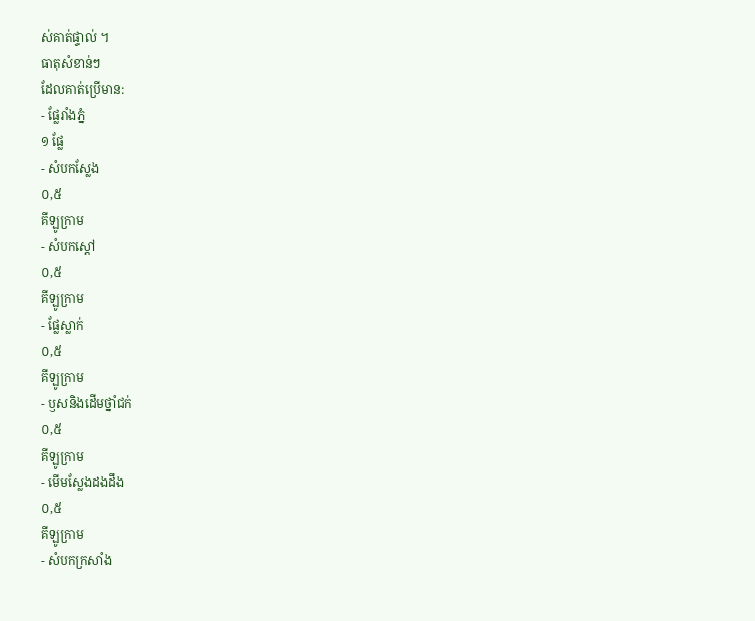ស់គាត់ផ្ទាល់ ។
ធាតុសំខាន់ៗ
ដែលគាត់ប្រើមាន:
- ផ្លែរាំងភ្នំ
១ ផ្លែ
- សំបកស្លែង
០,៥
គីឡូក្រាម
- សំបកស្តៅ
០,៥
គីឡូក្រាម
- ផ្លែស្លាក់
០,៥
គីឡូក្រាម
- ឫសនិងដើមថ្នាំជក់
០,៥
គីឡូក្រាម
- មើមស្លែងដងដឹង
០,៥
គីឡូក្រាម
- សំបកក្រសាំង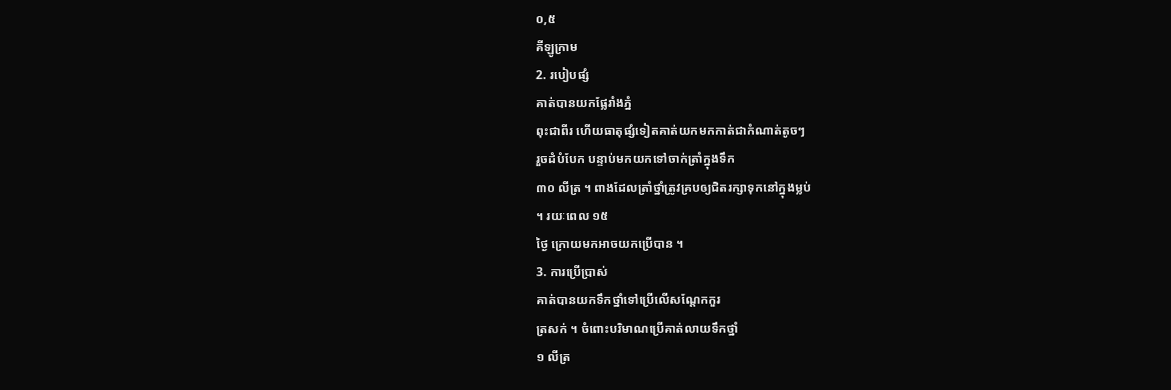០,៥
គីឡូក្រាម
2. របៀបផ្សំ
គាត់បានយកផ្លែរាំងភ្នំ
ពុះជាពីរ ហើយធាតុផ្សំទៀតគាត់យកមកកាត់ជាកំណាត់តូចៗ
រួចដំបំបែក បន្ទាប់មកយកទៅចាក់ត្រាំក្នុងទឹក
៣០ លីត្រ ។ ពាងដែលត្រាំថ្នាំត្រូវគ្របឲ្យជិតរក្សាទុកនៅក្នុងម្លប់
។ រយៈពេល ១៥
ថ្ងៃ ក្រោយមកអាចយកប្រើបាន ។
3. ការប្រើប្រាស់
គាត់បានយកទឹកថ្នាំទៅប្រើលើសណ្តែកកួរ
ត្រសក់ ។ ចំពោះបរិមាណប្រើគាត់លាយទឹកថ្នាំ
១ លីត្រ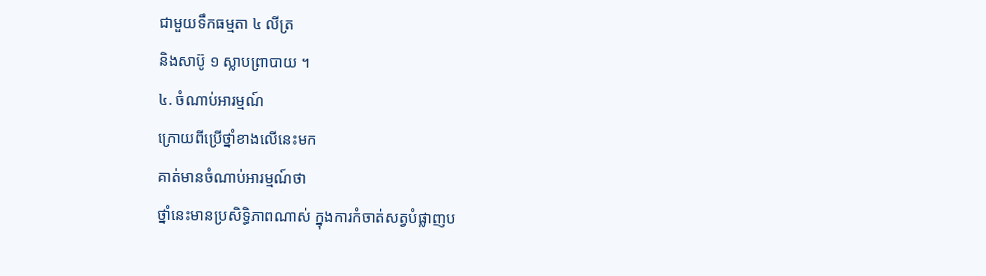ជាមួយទឹកធម្មតា ៤ លីត្រ
និងសាប៊ូ ១ ស្លាបព្រាបាយ ។
៤. ចំណាប់អារម្មណ៍
ក្រោយពីប្រើថ្នាំខាងលើនេះមក
គាត់មានចំណាប់អារម្មណ៍ថា
ថ្នាំនេះមានប្រសិទ្ធិភាពណាស់ ក្នុងការកំចាត់សត្វបំផ្លាញប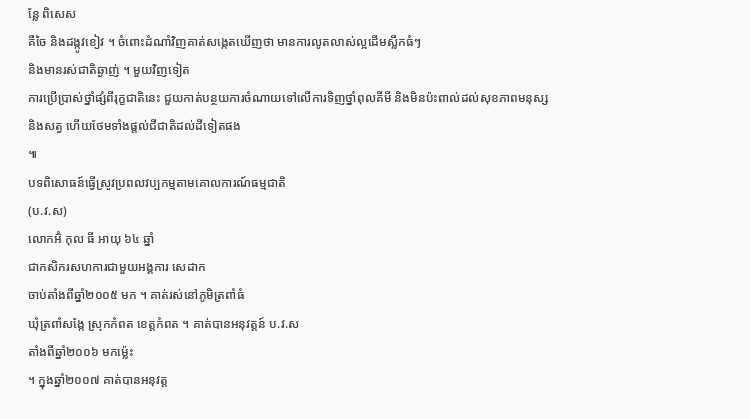ន្លែ ពិសេស
គឺចៃ និងដង្កូវខៀវ ។ ចំពោះដំណាំវិញគាត់សង្កេតឃើញថា មានការលូតលាស់ល្អដើមស្លឹកធំៗ
និងមានរស់ជាតិឆ្ងាញ់ ។ មួយវិញទៀត
ការប្រើប្រាស់ថ្នាំផ្សំពីរុក្ខជាតិនេះ ជួយកាត់បន្ថយការចំណាយទៅលើការទិញថ្នាំពុលគីមី និងមិនប៉ះពាល់ដល់សុខភាពមនុស្ស
និងសត្វ ហើយថែមទាំងផ្តល់ជីជាតិដល់ដីទៀតផង
៕
បទពិសោធន៍ធ្វើស្រូវប្រពលវប្បកម្មតាមគោលការណ៍ធម្មជាតិ
(ប.វ.ស)
លោកអ៊ំ កុល ធី អាយុ ៦៤ ឆ្នាំ
ជាកសិករសហការជាមួយអង្គការ សេដាក
ចាប់តាំងពីឆ្នាំ២០០៥ មក ។ គាត់រស់នៅភូមិត្រពាំធំ
ឃុំត្រពាំសង្កែ ស្រុកកំពត ខេត្តកំពត ។ គាត់បានអនុវត្តន៍ ប.វ.ស
តាំងពីឆ្នាំ២០០៦ មកម្ល៉េះ
។ ក្នុងឆ្នាំ២០០៧ គាត់បានអនុវត្ត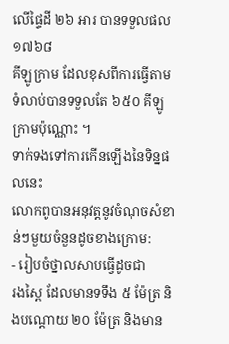លើផ្ទៃដី ២៦ អារ បានទទួលផល ១៧៦៨
គីឡូក្រាម ដែលខុសពីការធ្វើតាមទំលាប់បានទទួលតែ ៦៥០ គីឡូក្រាមប៉ុណ្ណោះ ។
ទាក់ទងទៅការកើនឡើងនៃទិន្នផលនេះ
លោកពូបានអនុវត្តនូវចំណុចសំខាន់ៗមួយចំនួនដូចខាងក្រោម:
- រៀបចំថ្នាលសាបធ្វើដូចជា
រងស្ពៃ ដែលមានទទឹង ៥ ម៉ែត្រ និងបណ្តោយ ២០ ម៉ែត្រ និងមាន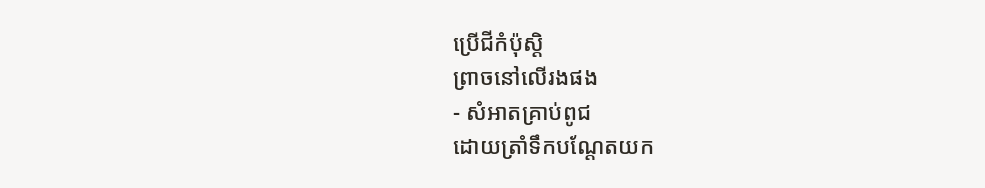ប្រើជីកំប៉ុស្តិ
ព្រាចនៅលើរងផង
- សំអាតគ្រាប់ពូជ
ដោយត្រាំទឹកបណ្តែតយក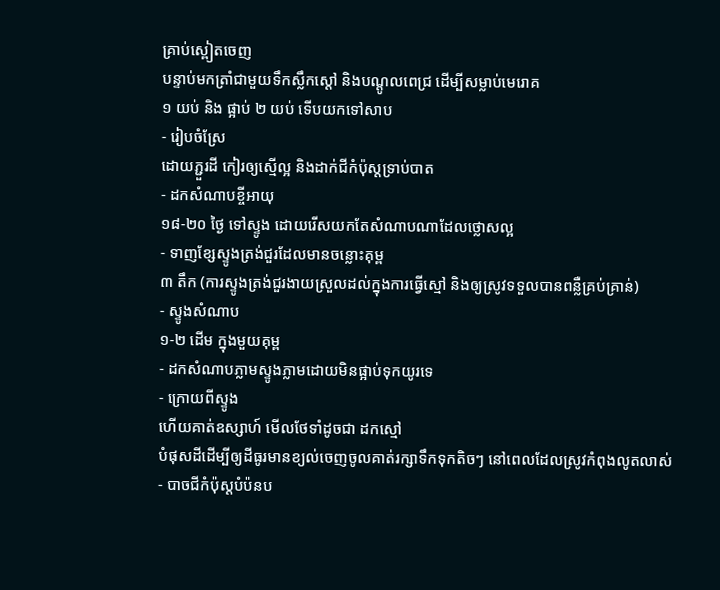គ្រាប់ស្ពៀតចេញ
បន្ទាប់មកត្រាំជាមួយទឹកស្លឹកស្តៅ និងបណ្តូលពេជ្រ ដើម្បីសម្លាប់មេរោគ
១ យប់ និង ផ្អាប់ ២ យប់ ទើបយកទៅសាប
- រៀបចំស្រែ
ដោយភ្ជួរដី កៀរឲ្យស្មើល្អ និងដាក់ជីកំប៉ុស្តទ្រាប់បាត
- ដកសំណាបខ្ចីអាយុ
១៨-២០ ថ្ងៃ ទៅស្ទូង ដោយរើសយកតែសំណាបណាដែលថ្លោសល្អ
- ទាញខ្សែស្ទូងត្រង់ជួរដែលមានចន្លោះគុម្ព
៣ តឹក (ការស្ទូងត្រង់ជួរងាយស្រួលដល់ក្នុងការធ្វើស្មៅ និងឲ្យស្រូវទទួលបានពន្លឺគ្រប់គ្រាន់)
- ស្ទូងសំណាប
១-២ ដើម ក្នុងមួយគុម្ព
- ដកសំណាបភ្លាមស្ទូងភ្លាមដោយមិនផ្អាប់ទុកយូរទេ
- ក្រោយពីស្ទូង
ហើយគាត់ឧស្សាហ៍ មើលថែទាំដូចជា ដកស្មៅ
បំផុសដីដើម្បីឲ្យដីធូរមានខ្យល់ចេញចូលគាត់រក្សាទឹកទុកតិចៗ នៅពេលដែលស្រូវកំពុងលូតលាស់
- បាចជីកំប៉ុស្តបំប៉នប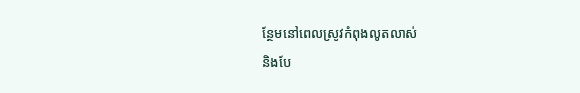ន្ថែមនៅពេលស្រូវកំពុងលូតលាស់
និងបែ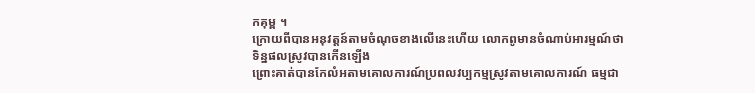កគុម្ព ។
ក្រោយពីបានអនុវត្តន៍តាមចំណុចខាងលើនេះហើយ លោកពូមានចំណាប់អារម្មណ៍ថា
ទិន្នផលស្រូវបានកើនឡើង
ព្រោះគាត់បានកែលំអតាមគោលការណ៍ប្រពលវប្បកម្មស្រូវតាមគោលការណ៍ ធម្មជា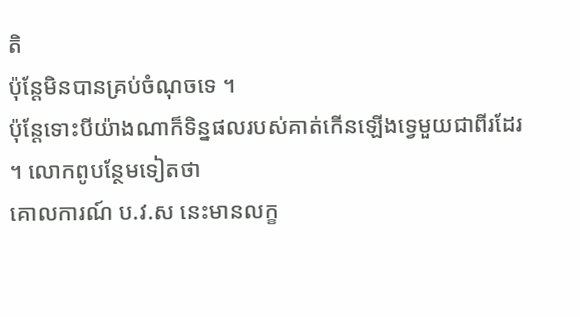តិ
ប៉ុន្តែមិនបានគ្រប់ចំណុចទេ ។
ប៉ុន្តែទោះបីយ៉ាងណាក៏ទិន្នផលរបស់គាត់កើនឡើងទ្វេមួយជាពីរដែរ
។ លោកពូបន្ថែមទៀតថា
គោលការណ៍ ប.វ.ស នេះមានលក្ខ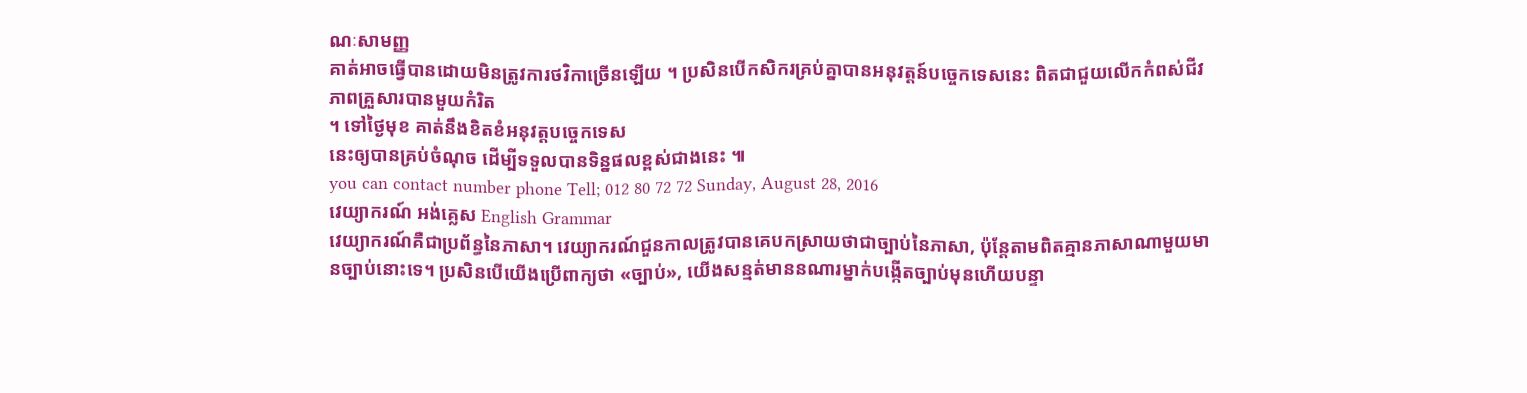ណៈសាមញ្ញ
គាត់អាចធ្វើបានដោយមិនត្រូវការថវិកាច្រើនឡើយ ។ ប្រសិនបើកសិករគ្រប់គ្នាបានអនុវត្តន៍បច្ចេកទេសនេះ ពិតជាជួយលើកកំពស់ជីវភាពគ្រួសារបានមួយកំរិត
។ ទៅថ្ងៃមុខ គាត់នឹងខិតខំអនុវត្តបច្ចេកទេស
នេះឲ្យបានគ្រប់ចំណុច ដើម្បីទទួលបានទិន្នផលខ្ពស់ជាងនេះ ៕
you can contact number phone Tell; 012 80 72 72 Sunday, August 28, 2016
វេយ្យាករណ៍ អង់គេ្លស English Grammar
វេយ្យាករណ៍គឺជាប្រព័ន្ធនៃភាសា។ វេយ្យាករណ៍ជួនកាលត្រូវបានគេបកស្រាយថាជាច្បាប់នៃភាសា, ប៉ុន្តែតាមពិតគ្មានភាសាណាមួយមានច្បាប់នោះទេ។ ប្រសិនបើយើងប្រើពាក្យថា «ច្បាប់», យើងសន្មត់មាននណារម្នាក់បង្កើតច្បាប់មុនហើយបន្ទា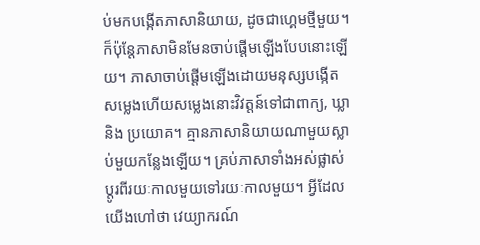ប់មកបង្កើតភាសានិយាយ, ដូចជាហ្គេមថ្មីមួយ។ ក៏ប៉ុន្តែភាសាមិនមែនចាប់ផ្តើមឡើងបែបនោះឡើយ។ ភាសាចាប់ផ្តើមឡើងដោយមនុស្សបង្កើតសម្លេងហើយសម្លេងនោះវិវត្តន៍ទៅជាពាក្យ, ឃ្លា និង ប្រយោគ។ គ្មានភាសានិយាយណាមួយស្លាប់មួយកនែ្លងឡើយ។ គ្រប់ភាសាទាំងអស់ផ្លាស់ប្តូរពីរយៈកាលមួយទៅរយៈកាលមួយ។ អ្វីដែលយើងហៅថា វេយ្យាករណ៍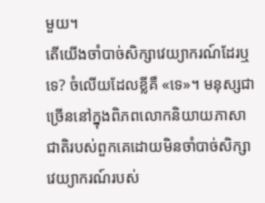មួយ។
តើយើងចាំបាច់សិក្សាវេយ្យាករណ៍ដែរឬទេ? ចំលើយដែលខ្លីគឺ «ទេ»។ មនុស្សជាច្រើននៅក្នុងពិភពលោកនិយាយភាសាជាតិរបស់ពួកគេដោយមិនចាំបាច់សិក្សាវេយ្យាករណ៍របស់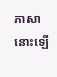ភាសានោះឡើ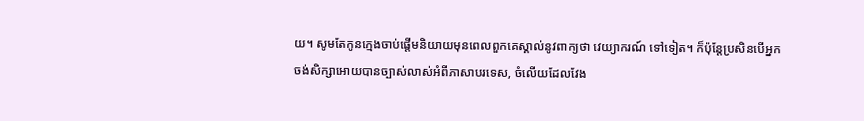យ។ សូមតែកូនក្មេងចាប់ផ្តើមនិយាយមុនពេលពួកគេស្គាល់នូវពាក្យថា វេយ្យាករណ៍ ទៅទៀត។ ក៏ប៉ុន្តែប្រសិនបើអ្នកចង់សិក្សាអោយបានច្បាស់លាស់អំពីភាសាបរទេស, ចំលើយដែលវែង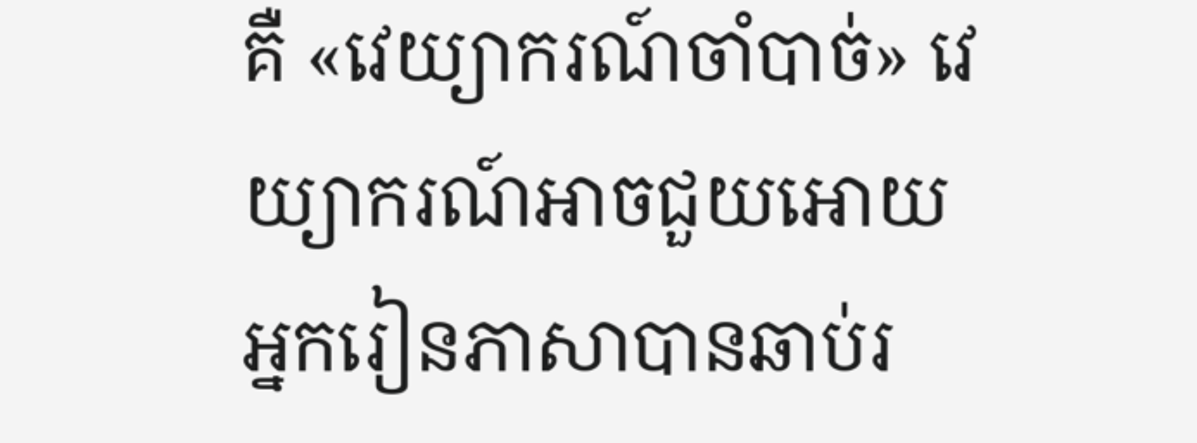គឺ «វេយ្យាករណ៍ចាំបាច់» វេយ្យាករណ៍អាចជួយអោយអ្នករៀនភាសាបានឆាប់រ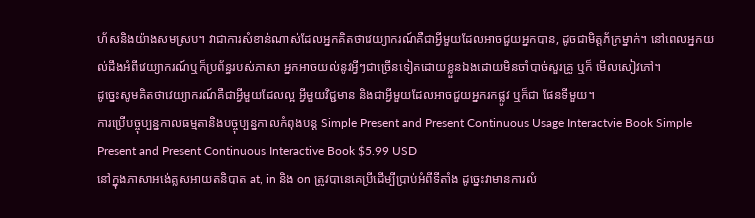ហ័សនិងយ៉ាងសមស្រប។ វាជាការសំខាន់ណាស់ដែលអ្នកគិតថាវេយ្យាករណ៍គឺជាអ្វីមួយដែលអាចជួយអ្នកបាន, ដូចជាមិត្តភ័ក្រម្នាក់។ នៅពេលអ្នកយល់ដឹងអំពីវេយ្យាករណ៍ឬក៏ប្រព័ន្ធរបស់ភាសា អ្នកអាចយល់នូវអ្វីៗជាច្រើនទៀតដោយខ្លួនឯងដោយមិនចាំបាច់សួរគ្រូ ឬក៏ មើលសៀវភៅ។
ដូច្នេះសូមគិតថាវេយ្យាករណ៍គឺជាអ្វីមួយដែលល្អ អ្វីមួយវិជ្ជមាន និងជាអ្វីមួយដែលអាចជួយអ្នករកផ្លូវ ឬក៏ជា ផែនទីមួយ។
ការប្រើបច្ចុប្បន្នកាលធម្មតានិងបច្ចុប្បន្នកាលកំពុងបន្ត Simple Present and Present Continuous Usage Interactvie Book Simple Present and Present Continuous Interactive Book $5.99 USD
នៅក្នុងភាសាអង់េគ្លសអាយតនិបាត at, in និង on ត្រូវបានេគេប្រីដើម្បីប្រាប់អំពីទីតាំង ដូច្នេះវាមានការលំ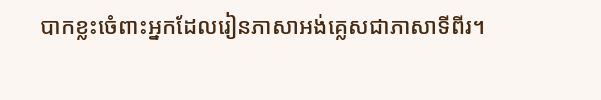បាកខ្លះចំេពាះអ្នកដែលរៀនភាសាអង់គ្លេសជាភាសាទីពីរ។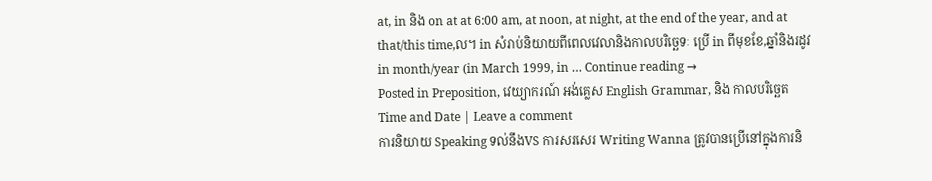at, in និង on at at 6:00 am, at noon, at night, at the end of the year, and at that/this time,ល។ in សំរាប់និយាយពីពេលវេលានិងកាលបរិច្ឆេទៈ ប្រើ in ពីមុខខែ,ឆ្នាំនិងរដូវ in month/year (in March 1999, in … Continue reading →
Posted in Preposition, វេយ្យាករណ៍ អង់គេ្លស English Grammar, និង កាលបរិច្ឆេត Time and Date | Leave a comment
ការនិយាយ Speaking ទល់នឹងVS ការសរសេរ Writing Wanna ត្រូវបានប្រើនៅក្នុងការនិ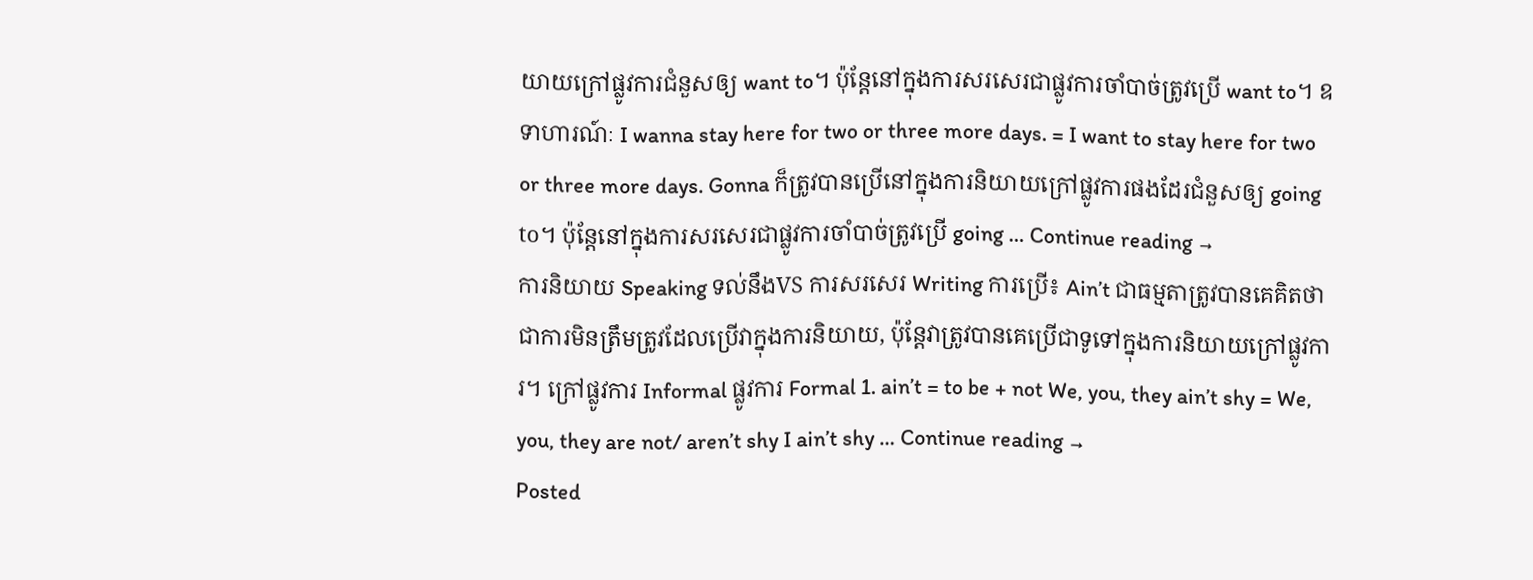យាយក្រៅផ្លូវការជំនួសឲ្យ want to។ ប៉ុន្តែនៅក្នុងការសរសេរជាផ្លូវការចាំបាច់ត្រូវប្រើ want to។ ឧទាហារណ៍ៈ I wanna stay here for two or three more days. = I want to stay here for two or three more days. Gonna ក៏ត្រូវបានប្រើនៅក្នុងការនិយាយក្រៅផ្លូវការផងដែរជំនួសឲ្យ going to។ ប៉ុន្តែនៅក្នុងការសរសេរជាផ្លូវការចាំបាច់ត្រូវប្រើ going … Continue reading →
ការនិយាយ Speaking ទល់នឹងVS ការសរសេរ Writing ការប្រើ៖ Ain’t ជាធម្មតាត្រូវបានគេគិតថាជាការមិនត្រឹមត្រូវដែលប្រើវាក្នុងការនិយាយ, ប៉ុន្តែវាត្រូវបានគេប្រើជាទូទៅក្នុងការនិយាយក្រៅផ្លូវការ។ ក្រៅផ្លូវការ Informal ផ្លូវការ Formal 1. ain’t = to be + not We, you, they ain’t shy = We, you, they are not/ aren’t shy I ain’t shy … Continue reading →
Posted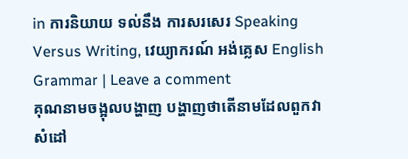in ការនិយាយ ទល់នឹង ការសរសេរ Speaking Versus Writing, វេយ្យាករណ៍ អង់គេ្លស English Grammar | Leave a comment
គុណនាមចង្អុលបង្ហាញ បង្ហាញថាតើនាមដែលពួកវាសំដៅ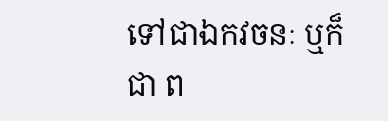ទៅជាឯកវចនៈ ឬក៏ជា ព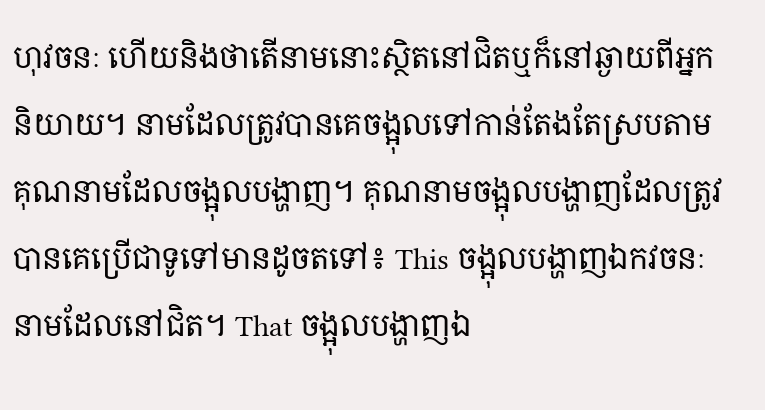ហុវចនៈ ហើយនិងថាតើនាមនោះស្ថិតនៅជិតឬក៏នៅឆ្ងាយពីអ្នកនិយាយ។ នាមដែលត្រូវបានគេចង្អុលទៅកាន់តែងតែស្របតាមគុណនាមដែលចង្អុលបង្ហាញ។ គុណនាមចង្អុលបង្ហាញដែលត្រូវបានគេប្រើជាទូទៅមានដូចតទៅ៖ This ចង្អុលបង្ហាញឯកវចនៈនាមដែលនៅជិត។ That ចង្អុលបង្ហាញឯ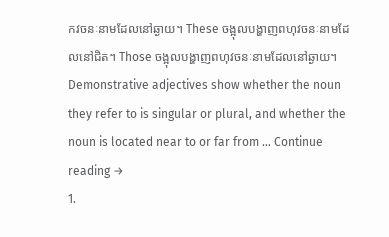កវចនៈនាមដែលនៅឆ្ងាយ។ These ចង្អុលបង្ហាញពហុវចនៈនាមដែលនៅជិត។ Those ចង្អុលបង្ហាញពហុវចនៈនាមដែលនៅឆ្ងាយ។ Demonstrative adjectives show whether the noun they refer to is singular or plural, and whether the noun is located near to or far from … Continue reading →
1.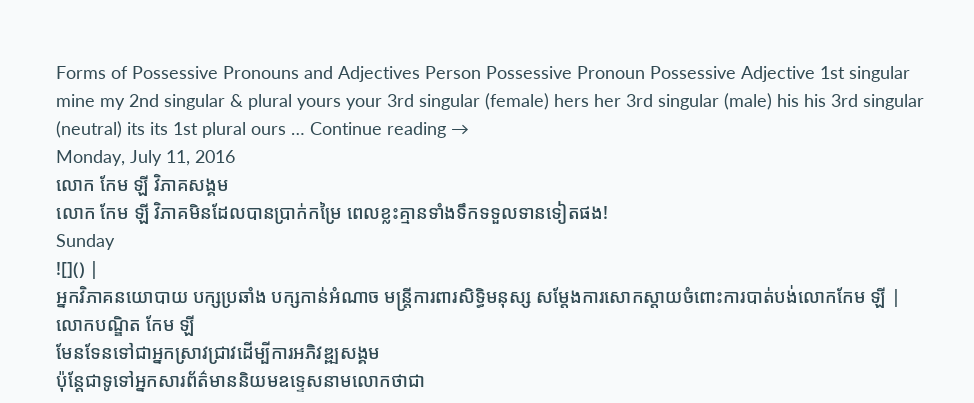Forms of Possessive Pronouns and Adjectives Person Possessive Pronoun Possessive Adjective 1st singular mine my 2nd singular & plural yours your 3rd singular (female) hers her 3rd singular (male) his his 3rd singular (neutral) its its 1st plural ours … Continue reading →
Monday, July 11, 2016
លោក កែម ឡី វិភាគសង្គម
លោក កែម ឡី វិភាគមិនដែលបានប្រាក់កម្រៃ ពេលខ្លះគ្មានទាំងទឹកទទួលទានទៀតផង!
Sunday
![]() |
អ្នកវិភាគនយោបាយ បក្សប្រឆាំង បក្សកាន់អំណាច មន្ត្រីការពារសិទ្ធិមនុស្ស សម្តែងការសោកស្តាយចំពោះការបាត់បង់លោកកែម ឡី |
លោកបណ្ឌិត កែម ឡី
មែនទែនទៅជាអ្នកស្រាវជ្រាវដើម្បីការអភិវឌ្ឍសង្គម
ប៉ុន្តែជាទូទៅអ្នកសារព័ត៌មាននិយមឧទ្ទេសនាមលោកថាជា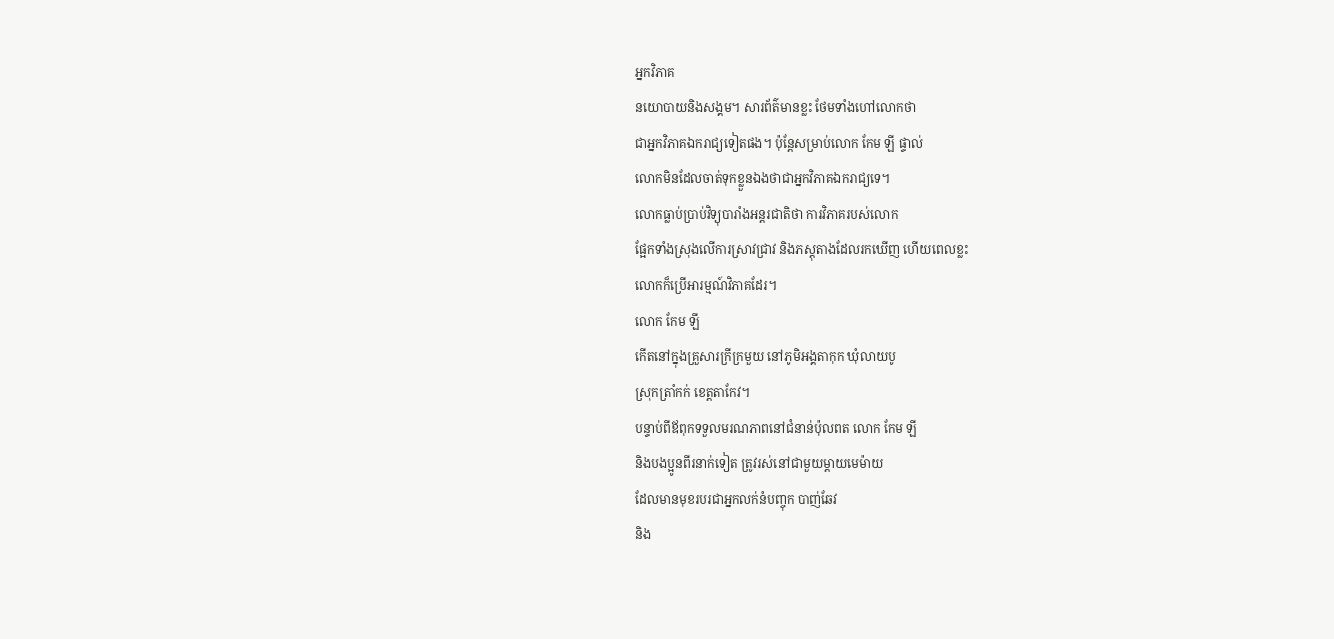អ្នកវិភាគ
នយោបាយនិងសង្គម។ សារព័ត៌មានខ្លះ ថែមទាំងហៅលោកថា
ជាអ្នកវិភាគឯករាជ្យទៀតផង។ ប៉ុន្តែសម្រាប់លោក កែម ឡី ផ្ទាល់
លោកមិនដែលចាត់ទុកខ្លួនឯងថាជាអ្នកវិភាគឯករាជ្យទេ។
លោកធ្លាប់ប្រាប់វិទ្យុបារាំងអន្ដរជាតិថា ការវិភាគរបស់លោក
ផ្អែកទាំងស្រុងលើការស្រាវជ្រាវ និងភស្តុតាងដែលរកឃើញ ហើយពេលខ្លះ
លោកក៏ប្រើអារម្មណ៍វិភាគដែរ។
លោក កែម ឡី
កើតនៅក្នុងគ្រួសារក្រីក្រមួយ នៅភូមិអង្គតាកុក ឃុំលាយបូ
ស្រុកត្រាំកក់ ខេត្តតាកែវ។
បន្ទាប់ពីឪពុកទទួលមរណភាពនៅជំនាន់ប៉ុលពត លោក កែម ឡី
និងបងប្អូនពីរនាក់ទៀត ត្រូវរស់នៅជាមួយម្ដាយមេម៉ាយ
ដែលមានមុខរបរជាអ្នកលក់នំបញ្ចុក បាញ់ឆែវ
និង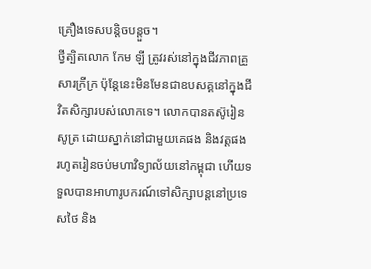គ្រឿងទេសបន្តិចបន្តួច។
ថ្វីត្បិតលោក កែម ឡី ត្រូវរស់នៅក្នុងជីវភាពគ្រួសារក្រីក្រ ប៉ុន្តែនេះមិនមែនជាឧបសគ្គនៅក្នុងជីវិតសិក្សារបស់លោកទេ។ លោកបានតស៊ូរៀនសូត្រ ដោយស្នាក់នៅជាមួយគេផង និងវត្តផង រហូតរៀនចប់មហាវិទ្យាល័យនៅកម្ពុជា ហើយទទួលបានអាហារូបករណ៍ទៅសិក្សាបន្តនៅប្រទេសថៃ និង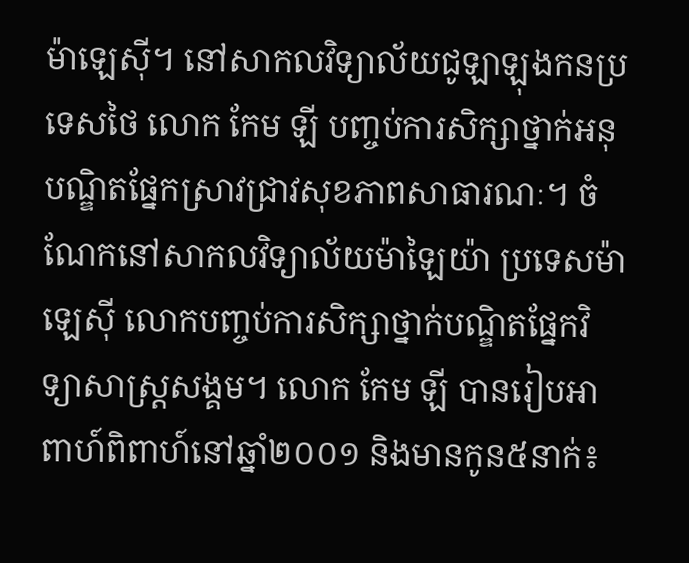ម៉ាឡេស៊ី។ នៅសាកលវិទ្យាល័យជូឡាឡុងកនប្រទេសថៃ លោក កែម ឡី បញ្ចប់ការសិក្សាថ្នាក់អនុបណ្ឌិតផ្នែកស្រាវជ្រាវសុខភាពសាធារណៈ។ ចំណែកនៅសាកលវិទ្យាល័យម៉ាឡៃយ៉ា ប្រទេសម៉ាឡេស៊ី លោកបញ្ចប់ការសិក្សាថ្នាក់បណ្ឌិតផ្នែកវិទ្យាសាស្ត្រសង្គម។ លោក កែម ឡី បានរៀបអាពាហ៍ពិពាហ៍នៅឆ្នាំ២០០១ និងមានកូន៥នាក់៖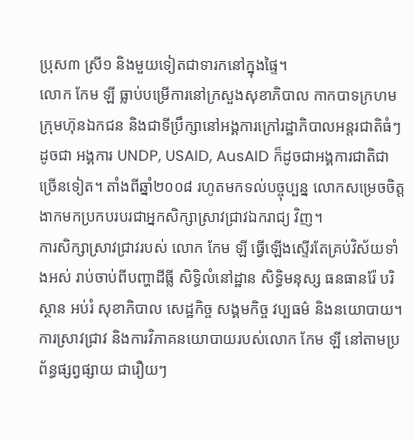ប្រុស៣ ស្រី១ និងមួយទៀតជាទារកនៅក្នុងផ្ទៃ។
លោក កែម ឡី ធ្លាប់បម្រើការនៅក្រសួងសុខាភិបាល កាកបាទក្រហម ក្រុមហ៊ុនឯកជន និងជាទីប្រឹក្សានៅអង្គការក្រៅរដ្ឋាភិបាលអន្ដរជាតិធំៗ ដូចជា អង្គការ UNDP, USAID, AusAID ក៏ដូចជាអង្គការជាតិជាច្រើនទៀត។ តាំងពីឆ្នាំ២០០៨ រហូតមកទល់បច្ចុប្បន្ន លោកសម្រេចចិត្តងាកមកប្រកបរបរជាអ្នកសិក្សាស្រាវជ្រាវឯករាជ្យ វិញ។
ការសិក្សាស្រាវជ្រាវរបស់ លោក កែម ឡី ធ្វើឡើងស្ទើរតែគ្រប់វិស័យទាំងអស់ រាប់ចាប់ពីបញ្ហាដីធ្លី សិទ្ធិលំនៅដ្ឋាន សិទ្ធិមនុស្ស ធនធានរ៉ែ បរិស្ថាន អប់រំ សុខាភិបាល សេដ្ឋកិច្ច សង្គមកិច្ច វប្បធម៌ និងនយោបាយ។
ការស្រាវជ្រាវ និងការវិភាគនយោបាយរបស់លោក កែម ឡី នៅតាមប្រព័ន្ធផ្សព្វផ្សាយ ជារឿយៗ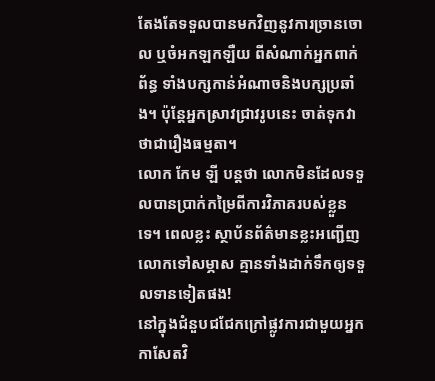តែងតែទទួលបានមកវិញនូវការច្រានចោល ឬចំអកឡកឡឺយ ពីសំណាក់អ្នកពាក់ព័ន្ធ ទាំងបក្សកាន់អំណាចនិងបក្សប្រឆាំង។ ប៉ុន្តែអ្នកស្រាវជ្រាវរូបនេះ ចាត់ទុកវាថាជារឿងធម្មតា។
លោក កែម ឡី បន្តថា លោកមិនដែលទទួលបានប្រាក់កម្រៃពីការវិភាគរបស់ខ្លួនទេ។ ពេលខ្លះ ស្ថាប័នព័ត៌មានខ្លះអញ្ជើញលោកទៅសម្ភាស គ្មានទាំងដាក់ទឹកឲ្យទទួលទានទៀតផង!
នៅក្នុងជំនួបជជែកក្រៅផ្លូវការជាមួយអ្នកកាសែតវិ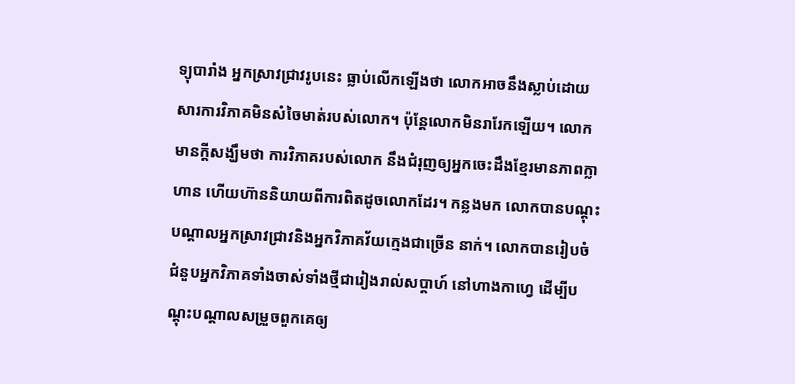ទ្យុបារាំង អ្នកស្រាវជ្រាវរូបនេះ ធ្លាប់លើកឡើងថា លោកអាចនឹងស្លាប់ដោយសារការវិភាគមិនសំចៃមាត់របស់លោក។ ប៉ុន្តែលោកមិនរារែកឡើយ។ លោកមានក្ដីសង្ឃឹមថា ការវិភាគរបស់លោក នឹងជំរុញឲ្យអ្នកចេះដឹងខ្មែរមានភាពក្លាហាន ហើយហ៊ាននិយាយពីការពិតដូចលោកដែរ។ កន្លងមក លោកបានបណ្ដុះបណ្ដាលអ្នកស្រាវជ្រាវនិងអ្នកវិភាគវ័យក្មេងជាច្រើន នាក់។ លោកបានរៀបចំជំនួបអ្នកវិភាគទាំងចាស់ទាំងថ្មីជារៀងរាល់សប្ដាហ៍ នៅហាងកាហ្វេ ដើម្បីបណ្ដុះបណ្ដាលសម្រួចពួកគេឲ្យ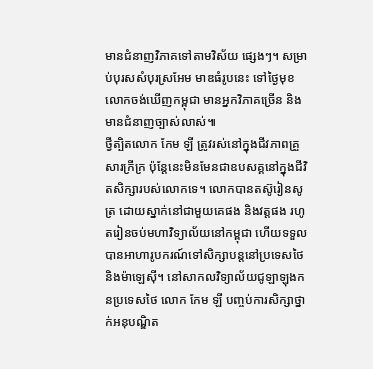មានជំនាញវិភាគទៅតាមវិស័យ ផ្សេងៗ។ សម្រាប់បុរសសំបុរស្រអែម មាឌធំរូបនេះ ទៅថ្ងៃមុខ លោកចង់ឃើញកម្ពុជា មានអ្នកវិភាគច្រើន និងមានជំនាញច្បាស់លាស់៕
ថ្វីត្បិតលោក កែម ឡី ត្រូវរស់នៅក្នុងជីវភាពគ្រួសារក្រីក្រ ប៉ុន្តែនេះមិនមែនជាឧបសគ្គនៅក្នុងជីវិតសិក្សារបស់លោកទេ។ លោកបានតស៊ូរៀនសូត្រ ដោយស្នាក់នៅជាមួយគេផង និងវត្តផង រហូតរៀនចប់មហាវិទ្យាល័យនៅកម្ពុជា ហើយទទួលបានអាហារូបករណ៍ទៅសិក្សាបន្តនៅប្រទេសថៃ និងម៉ាឡេស៊ី។ នៅសាកលវិទ្យាល័យជូឡាឡុងកនប្រទេសថៃ លោក កែម ឡី បញ្ចប់ការសិក្សាថ្នាក់អនុបណ្ឌិត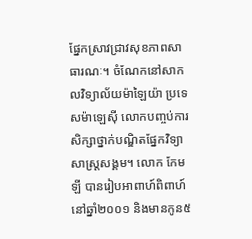ផ្នែកស្រាវជ្រាវសុខភាពសាធារណៈ។ ចំណែកនៅសាកលវិទ្យាល័យម៉ាឡៃយ៉ា ប្រទេសម៉ាឡេស៊ី លោកបញ្ចប់ការសិក្សាថ្នាក់បណ្ឌិតផ្នែកវិទ្យាសាស្ត្រសង្គម។ លោក កែម ឡី បានរៀបអាពាហ៍ពិពាហ៍នៅឆ្នាំ២០០១ និងមានកូន៥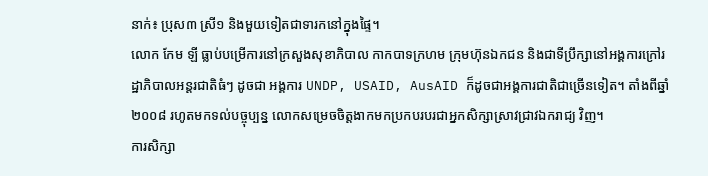នាក់៖ ប្រុស៣ ស្រី១ និងមួយទៀតជាទារកនៅក្នុងផ្ទៃ។
លោក កែម ឡី ធ្លាប់បម្រើការនៅក្រសួងសុខាភិបាល កាកបាទក្រហម ក្រុមហ៊ុនឯកជន និងជាទីប្រឹក្សានៅអង្គការក្រៅរដ្ឋាភិបាលអន្ដរជាតិធំៗ ដូចជា អង្គការ UNDP, USAID, AusAID ក៏ដូចជាអង្គការជាតិជាច្រើនទៀត។ តាំងពីឆ្នាំ២០០៨ រហូតមកទល់បច្ចុប្បន្ន លោកសម្រេចចិត្តងាកមកប្រកបរបរជាអ្នកសិក្សាស្រាវជ្រាវឯករាជ្យ វិញ។
ការសិក្សា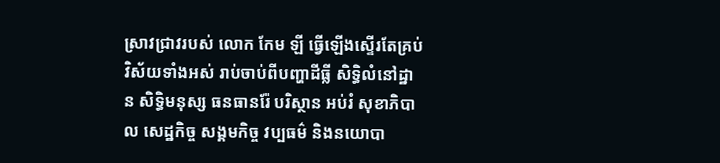ស្រាវជ្រាវរបស់ លោក កែម ឡី ធ្វើឡើងស្ទើរតែគ្រប់វិស័យទាំងអស់ រាប់ចាប់ពីបញ្ហាដីធ្លី សិទ្ធិលំនៅដ្ឋាន សិទ្ធិមនុស្ស ធនធានរ៉ែ បរិស្ថាន អប់រំ សុខាភិបាល សេដ្ឋកិច្ច សង្គមកិច្ច វប្បធម៌ និងនយោបា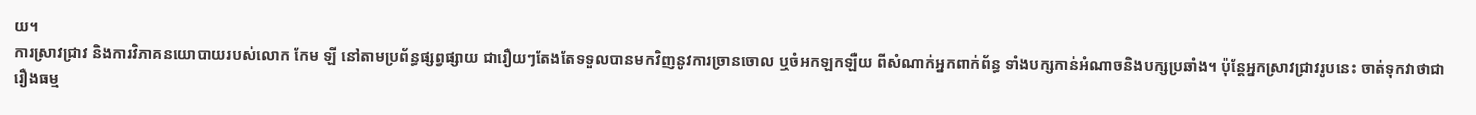យ។
ការស្រាវជ្រាវ និងការវិភាគនយោបាយរបស់លោក កែម ឡី នៅតាមប្រព័ន្ធផ្សព្វផ្សាយ ជារឿយៗតែងតែទទួលបានមកវិញនូវការច្រានចោល ឬចំអកឡកឡឺយ ពីសំណាក់អ្នកពាក់ព័ន្ធ ទាំងបក្សកាន់អំណាចនិងបក្សប្រឆាំង។ ប៉ុន្តែអ្នកស្រាវជ្រាវរូបនេះ ចាត់ទុកវាថាជារឿងធម្ម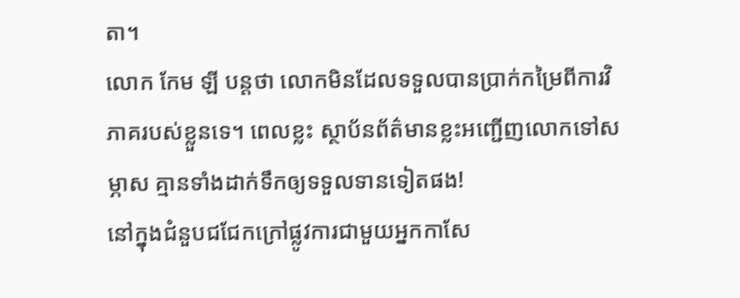តា។
លោក កែម ឡី បន្តថា លោកមិនដែលទទួលបានប្រាក់កម្រៃពីការវិភាគរបស់ខ្លួនទេ។ ពេលខ្លះ ស្ថាប័នព័ត៌មានខ្លះអញ្ជើញលោកទៅសម្ភាស គ្មានទាំងដាក់ទឹកឲ្យទទួលទានទៀតផង!
នៅក្នុងជំនួបជជែកក្រៅផ្លូវការជាមួយអ្នកកាសែ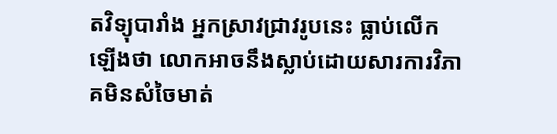តវិទ្យុបារាំង អ្នកស្រាវជ្រាវរូបនេះ ធ្លាប់លើកឡើងថា លោកអាចនឹងស្លាប់ដោយសារការវិភាគមិនសំចៃមាត់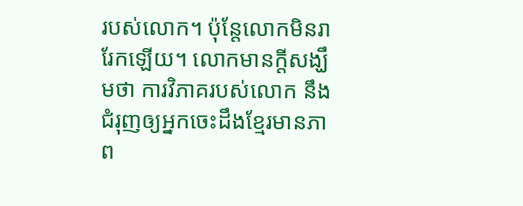របស់លោក។ ប៉ុន្តែលោកមិនរារែកឡើយ។ លោកមានក្ដីសង្ឃឹមថា ការវិភាគរបស់លោក នឹងជំរុញឲ្យអ្នកចេះដឹងខ្មែរមានភាព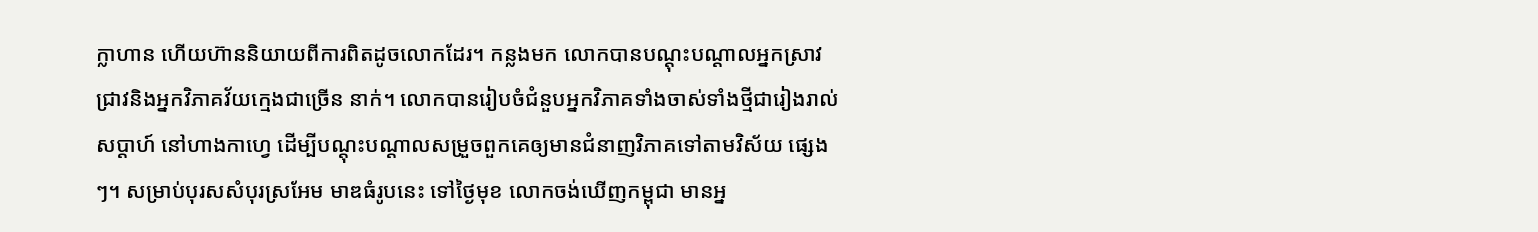ក្លាហាន ហើយហ៊ាននិយាយពីការពិតដូចលោកដែរ។ កន្លងមក លោកបានបណ្ដុះបណ្ដាលអ្នកស្រាវជ្រាវនិងអ្នកវិភាគវ័យក្មេងជាច្រើន នាក់។ លោកបានរៀបចំជំនួបអ្នកវិភាគទាំងចាស់ទាំងថ្មីជារៀងរាល់សប្ដាហ៍ នៅហាងកាហ្វេ ដើម្បីបណ្ដុះបណ្ដាលសម្រួចពួកគេឲ្យមានជំនាញវិភាគទៅតាមវិស័យ ផ្សេងៗ។ សម្រាប់បុរសសំបុរស្រអែម មាឌធំរូបនេះ ទៅថ្ងៃមុខ លោកចង់ឃើញកម្ពុជា មានអ្ន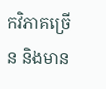កវិភាគច្រើន និងមាន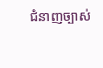ជំនាញច្បាស់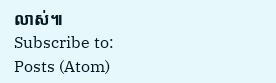លាស់៕
Subscribe to:
Posts (Atom)